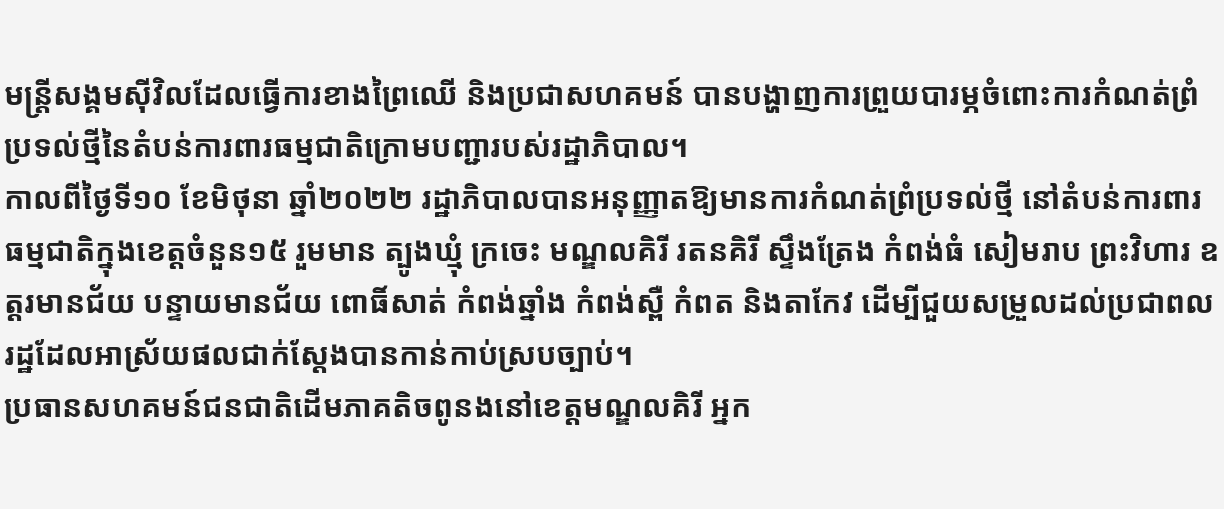មន្ត្រីសង្គមស៊ីវិលដែលធ្វើការខាងព្រៃឈើ និងប្រជាសហគមន៍ បានបង្ហាញការព្រួយបារម្ភចំពោះការកំណត់ព្រំប្រទល់ថ្មីនៃតំបន់ការពារធម្មជាតិក្រោមបញ្ជារបស់រដ្ឋាភិបាល។
កាលពីថ្ងៃទី១០ ខែមិថុនា ឆ្នាំ២០២២ រដ្ឋាភិបាលបានអនុញ្ញាតឱ្យមានការកំណត់ព្រំប្រទល់ថ្មី នៅតំបន់ការពារធម្មជាតិក្នុងខេត្តចំនួន១៥ រួមមាន ត្បូងឃ្មុំ ក្រចេះ មណ្ឌលគិរី រតនគិរី ស្ទឹងត្រែង កំពង់ធំ សៀមរាប ព្រះវិហារ ឧត្ដរមានជ័យ បន្ទាយមានជ័យ ពោធិ៍សាត់ កំពង់ឆ្នាំង កំពង់ស្ពឺ កំពត និងតាកែវ ដើម្បីជួយសម្រួលដល់ប្រជាពលរដ្ឋដែលអាស្រ័យផលជាក់ស្តែងបានកាន់កាប់ស្របច្បាប់។
ប្រធានសហគមន៍ជនជាតិដើមភាគតិចពូនងនៅខេត្តមណ្ឌលគិរី អ្នក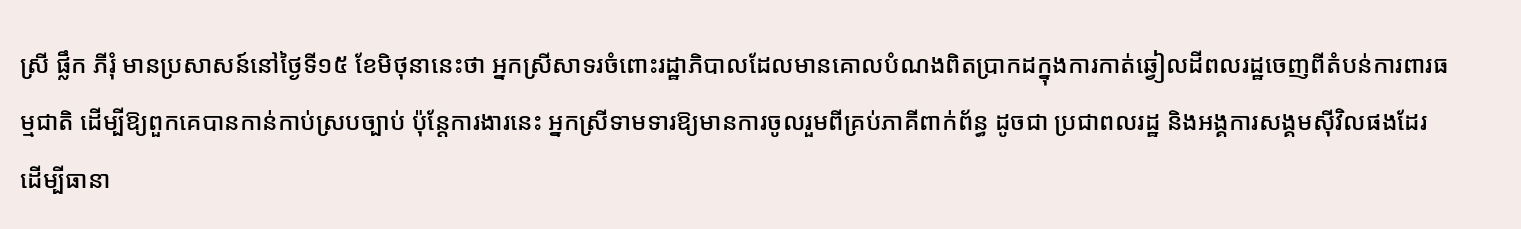ស្រី ផ្លឹក ភីរុំ មានប្រសាសន៍នៅថ្ងៃទី១៥ ខែមិថុនានេះថា អ្នកស្រីសាទរចំពោះរដ្ឋាភិបាលដែលមានគោលបំណងពិតប្រាកដក្នុងការកាត់ឆ្វៀលដីពលរដ្ឋចេញពីតំបន់ការពារធម្មជាតិ ដើម្បីឱ្យពួកគេបានកាន់កាប់ស្របច្បាប់ ប៉ុន្តែការងារនេះ អ្នកស្រីទាមទារឱ្យមានការចូលរួមពីគ្រប់ភាគីពាក់ព័ន្ធ ដូចជា ប្រជាពលរដ្ឋ និងអង្គការសង្គមស៊ីវិលផងដែរ ដើម្បីធានា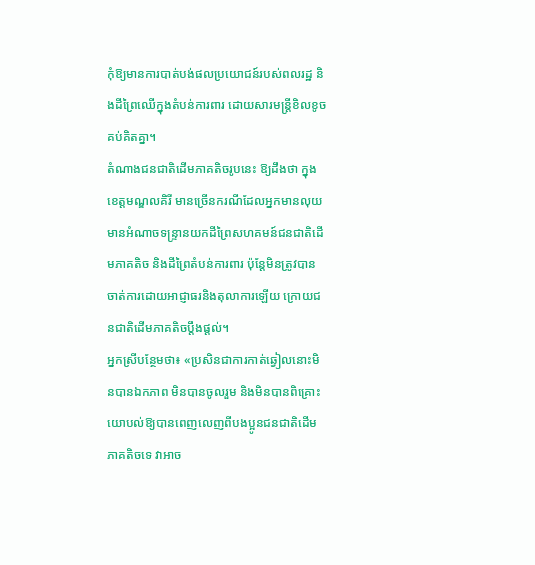កុំឱ្យមានការបាត់បង់ផលប្រយោជន៍របស់ពលរដ្ឋ និងដីព្រៃឈើក្នុងតំបន់ការពារ ដោយសារមន្ត្រីខិលខូចគប់គិតគ្នា។
តំណាងជនជាតិដើមភាគតិចរូបនេះ ឱ្យដឹងថា ក្នុងខេត្តមណ្ឌលគិរី មានច្រើនករណីដែលអ្នកមានលុយមានអំណាចទន្ទ្រានយកដីព្រៃសហគមន៍ជនជាតិដើមភាគតិច និងដីព្រៃតំបន់ការពារ ប៉ុន្តែមិនត្រូវបានចាត់ការដោយអាជ្ញាធរនិងតុលាការឡើយ ក្រោយជនជាតិដើមភាគតិចប្ដឹងផ្ដល់។
អ្នកស្រីបន្ថែមថា៖ «ប្រសិនជាការកាត់ឆ្វៀលនោះមិនបានឯកភាព មិនបានចូលរួម និងមិនបានពិគ្រោះយោបល់ឱ្យបានពេញលេញពីបងប្អូនជនជាតិដើមភាគតិចទេ វាអាច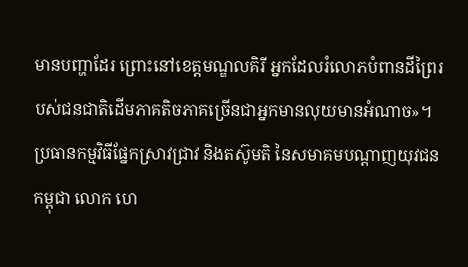មានបញ្ហាដែរ ព្រោះនៅខេត្តមណ្ឌលគិរី អ្នកដែលរំលោភបំពានដីព្រៃរបស់ជនជាតិដើមភាគតិចភាគច្រើនជាអ្នកមានលុយមានអំណាច»។
ប្រធានកម្មវិធីផ្នែកស្រាវជ្រាវ និងតស៊ូមតិ នៃសមាគមបណ្ដាញយុវជនកម្ពុជា លោក ហេ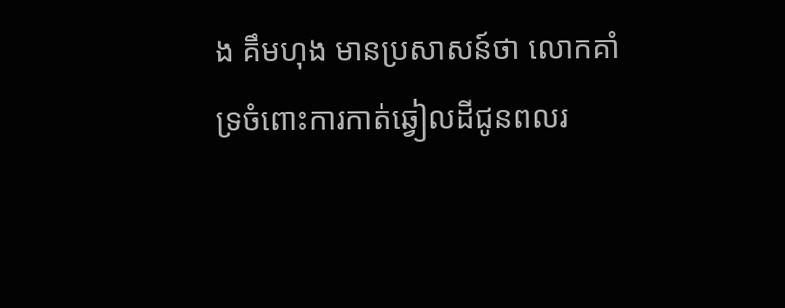ង គឹមហុង មានប្រសាសន៍ថា លោកគាំទ្រចំពោះការកាត់ឆ្វៀលដីជូនពលរ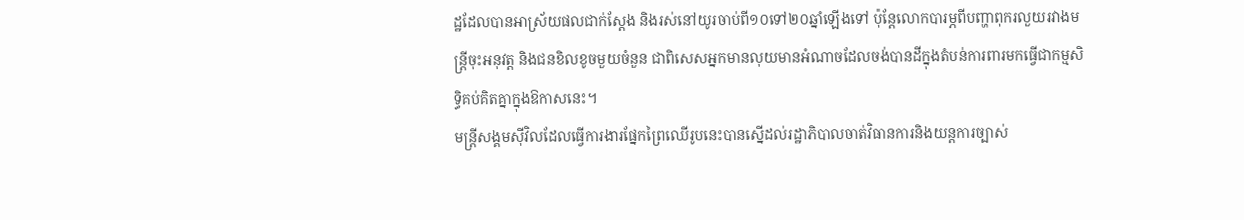ដ្ឋដែលបានអាស្រ័យផលជាក់ស្តែង និងរស់នៅយូរចាប់ពី១០ទៅ២០ឆ្នាំឡើងទៅ ប៉ុន្តែលោកបារម្ភពីបញ្ហាពុករលួយរវាងមន្ត្រីចុះអនុវត្ត និងជនខិលខូចមួយចំនួន ជាពិសេសអ្នកមានលុយមានអំណាចដែលចង់បានដីក្នុងតំបន់ការពារមកធ្វើជាកម្មសិទ្ធិគប់គិតគ្នាក្នុងឱកាសនេះ។
មន្ត្រីសង្គមស៊ីវិលដែលធ្វើការងារផ្នែកព្រៃឈើរូបនេះបានស្នើដល់រដ្ឋាភិបាលចាត់វិធានការនិងយន្តការច្បាស់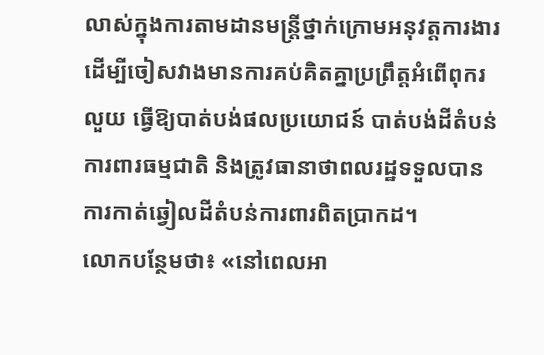លាស់ក្នុងការតាមដានមន្ត្រីថ្នាក់ក្រោមអនុវត្តការងារ ដើម្បីចៀសវាងមានការគប់គិតគ្នាប្រព្រឹត្តអំពើពុករលួយ ធ្វើឱ្យបាត់បង់ផលប្រយោជន៍ បាត់បង់ដីតំបន់ការពារធម្មជាតិ និងត្រូវធានាថាពលរដ្ឋទទួលបានការកាត់ឆ្វៀលដីតំបន់ការពារពិតប្រាកដ។
លោកបន្ថែមថា៖ «នៅពេលអា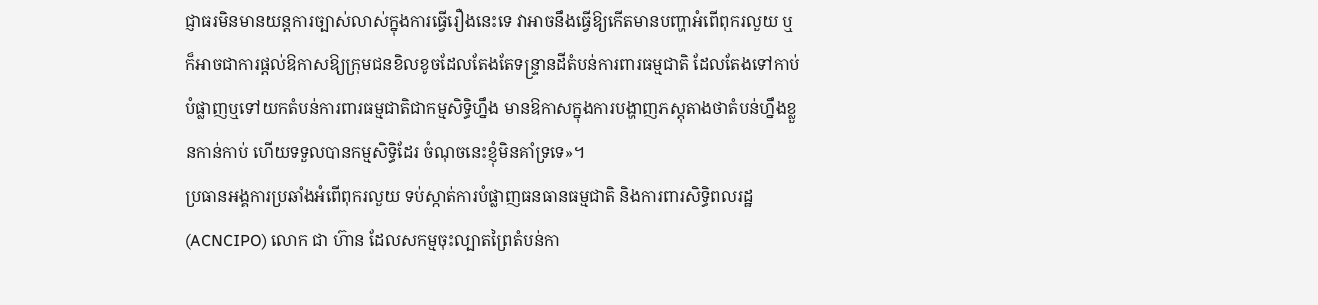ជ្ញាធរមិនមានយន្តការច្បាស់លាស់ក្នុងការធ្វើរឿងនេះទេ វាអាចនឹងធ្វើឱ្យកើតមានបញ្ហាអំពើពុករលួយ ឬក៏អាចជាការផ្តល់ឱកាសឱ្យក្រុមជនខិលខូចដែលតែងតែទន្ទ្រានដីតំបន់ការពារធម្មជាតិ ដែលតែងទៅកាប់បំផ្លាញឬទៅយកតំបន់ការពារធម្មជាតិជាកម្មសិទ្ធិហ្នឹង មានឱកាសក្នុងការបង្ហាញភស្តុតាងថាតំបន់ហ្នឹងខ្លួនកាន់កាប់ ហើយទទួលបានកម្មសិទ្ធិដែរ ចំណុចនេះខ្ញុំមិនគាំទ្រទេ»។
ប្រធានអង្គការប្រឆាំងអំពើពុករលួយ ទប់ស្កាត់ការបំផ្លាញធនធានធម្មជាតិ និងការពារសិទ្ធិពលរដ្ឋ (ACNCIPO) លោក ជា ហ៊ាន ដែលសកម្មចុះល្បាតព្រៃតំបន់កា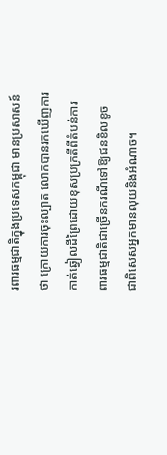រពារធម្មជាតិក្នុងប្រទេសកម្ពុជា មានប្រសាសន៍ថា ក្រោយការចុះល្បាត លោកបានរកឃើញការកាត់ឆ្វៀលដីព្រៃដោយខុសប្រក្រតីពីតំបន់ការពារធម្មជាតិជាច្រើនករណីទៅឱ្យជនខិលខូច ជាពិសេសអ្នកមានលុយនិងអំណាច។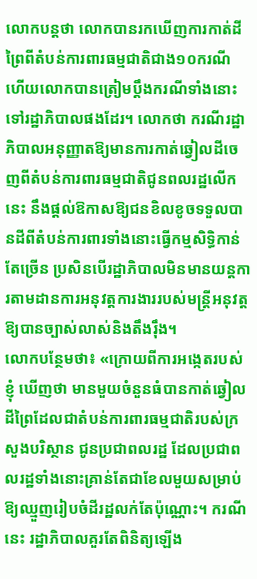លោកបន្តថា លោកបានរកឃើញការកាត់ដីព្រៃពីតំបន់ការពារធម្មជាតិជាង១០ករណី ហើយលោកបានត្រៀមប្ដឹងករណីទាំងនោះទៅរដ្ឋាភិបាលផងដែរ។ លោកថា ករណីរដ្ឋាភិបាលអនុញ្ញាតឱ្យមានការកាត់ឆ្វៀលដីចេញពីតំបន់ការពារធម្មជាតិជូនពលរដ្ឋលើកនេះ នឹងផ្តល់ឱកាសឱ្យជនខិលខូចទទួលបានដីពីតំបន់ការពារទាំងនោះធ្វើកម្មសិទ្ធិកាន់តែច្រើន ប្រសិនបើរដ្ឋាភិបាលមិនមានយន្តការតាមដានការអនុវត្តការងាររបស់មន្ត្រីអនុវត្តឱ្យបានច្បាស់លាស់និងតឹងរ៉ឹង។
លោកបន្ថែមថា៖ «ក្រោយពីការអង្កេតរបស់ខ្ញុំ ឃើញថា មានមួយចំនួនធំបានកាត់ឆ្វៀលដីព្រៃដែលជាតំបន់ការពារធម្មជាតិរបស់ក្រសួងបរិស្ថាន ជូនប្រជាពលរដ្ឋ ដែលប្រជាពលរដ្ឋទាំងនោះគ្រាន់តែជាខែលមួយសម្រាប់ឱ្យឈ្មួញរៀបចំដីរដ្ឋលក់តែប៉ុណ្ណោះ។ ករណីនេះ រដ្ឋាភិបាលគួរតែពិនិត្យឡើង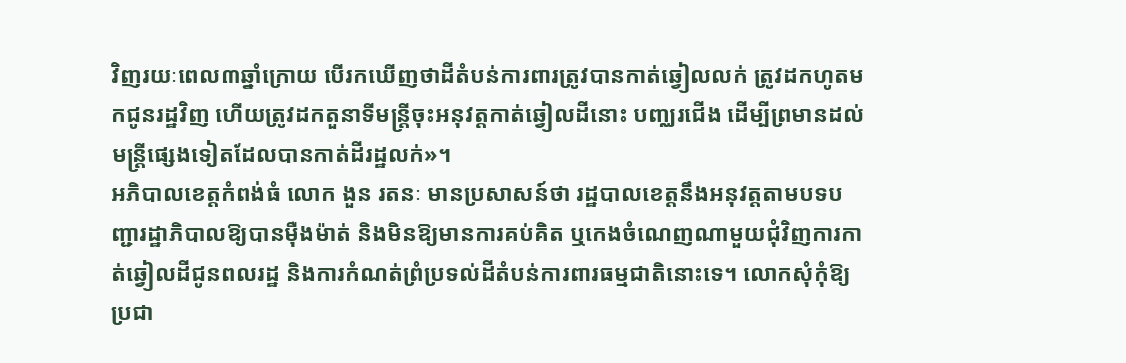វិញរយៈពេល៣ឆ្នាំក្រោយ បើរកឃើញថាដីតំបន់ការពារត្រូវបានកាត់ឆ្វៀលលក់ ត្រូវដកហូតមកជូនរដ្ឋវិញ ហើយត្រូវដកតួនាទីមន្ត្រីចុះអនុវត្តកាត់ឆ្វៀលដីនោះ បញ្ឈរជើង ដើម្បីព្រមានដល់មន្ត្រីផ្សេងទៀតដែលបានកាត់ដីរដ្ឋលក់»។
អភិបាលខេត្តកំពង់ធំ លោក ងួន រតនៈ មានប្រសាសន៍ថា រដ្ឋបាលខេត្តនឹងអនុវត្តតាមបទបញ្ជារដ្ឋាភិបាលឱ្យបានម៉ឺងម៉ាត់ និងមិនឱ្យមានការគប់គិត ឬកេងចំណេញណាមួយជុំវិញការកាត់ឆ្វៀលដីជូនពលរដ្ឋ និងការកំណត់ព្រំប្រទល់ដីតំបន់ការពារធម្មជាតិនោះទេ។ លោកសុំកុំឱ្យប្រជា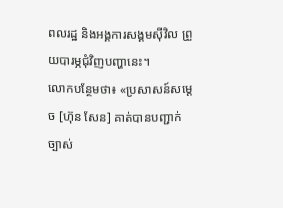ពលរដ្ឋ និងអង្គការសង្គមស៊ីវិល ព្រួយបារម្ភជុំវិញបញ្ហានេះ។
លោកបន្ថែមថា៖ «ប្រសាសន៍សម្ដេច [ហ៊ុន សែន] គាត់បានបញ្ជាក់ច្បាស់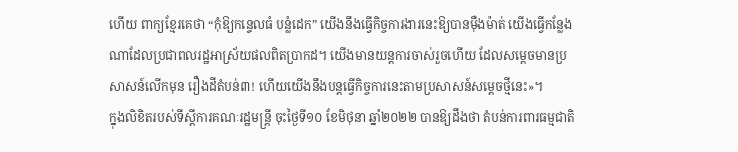ហើយ ពាក្យខ្មែរគេថា “កុំឱ្យកន្ទេលធំ បន្លំដេក” យើងនឹងធ្វើកិច្ចការងារនេះឱ្យបានម៉ឺងម៉ាត់ យើងធ្វើកន្លែងណាដែលប្រជាពលរដ្ឋអាស្រ័យផលពិតប្រាកដ។ យើងមានយន្តការចាស់រួចហើយ ដែលសម្តេចមានប្រសាសន៍លើកមុន រឿងដីតំបន់៣! ហើយយើងនឹងបន្តធ្វើកិច្ចការនេះតាមប្រសាសន៍សម្តេចថ្មីនេះ»។
ក្នុងលិខិតរបស់ទីស្ដីការគណៈរដ្ឋមន្រ្ដី ចុះថ្ងៃទី១០ ខែមិថុនា ឆ្នាំ២០២២ បានឱ្យដឹងថា តំបន់ការពារធម្មជាតិ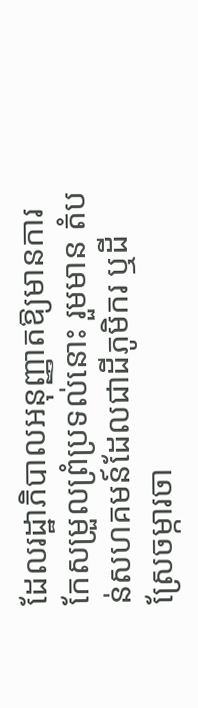ដែលរដ្ឋាភិបាលអនុញ្ញាតឱ្យមានការកែសម្រួលព្រំប្រទល់នោះ រួមមាន តំបន់សហគមន៍ដែលជាដីភូមិករ ឬដីស្រែចម្ការចា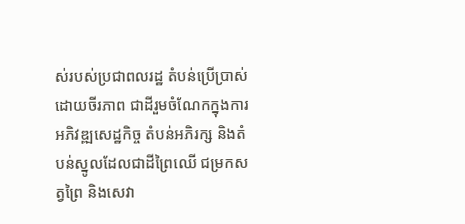ស់របស់ប្រជាពលរដ្ឋ តំបន់ប្រើប្រាស់ដោយចីរភាព ជាដីរួមចំណែកក្នុងការអភិវឌ្ឍសេដ្ឋកិច្ច តំបន់អភិរក្ស និងតំបន់ស្នូលដែលជាដីព្រៃឈើ ជម្រកសត្វព្រៃ និងសេវា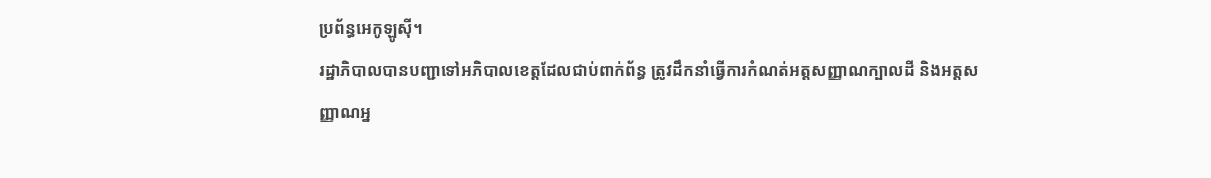ប្រព័ន្ធអេកូឡូស៊ី។
រដ្ឋាភិបាលបានបញ្ជាទៅអភិបាលខេត្តដែលជាប់ពាក់ព័ន្ធ ត្រូវដឹកនាំធ្វើការកំណត់អត្តសញ្ញាណក្បាលដី និងអត្តសញ្ញាណអ្ន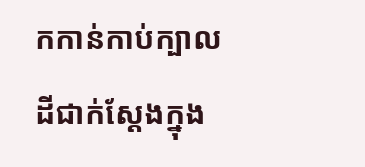កកាន់កាប់ក្បាលដីជាក់ស្ដែងក្នុង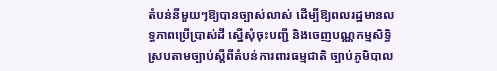តំបន់នីមួយៗឱ្យបានច្បាស់លាស់ ដើម្បីឱ្យពលរដ្ឋមានលទ្ធភាពប្រើប្រាស់ដី ស្នើសុំចុះបញ្ជី និងចេញបណ្ណកម្មសិទ្ធិ ស្របតាមច្បាប់ស្ដីពីតំបន់ការពារធម្មជាតិ ច្បាប់ភូមិបាល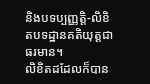និងបទប្បញ្ញត្តិ-លិខិតបទដ្ឋានគតិយុត្តជាធរមាន។
លិខិតដដែលក៏បាន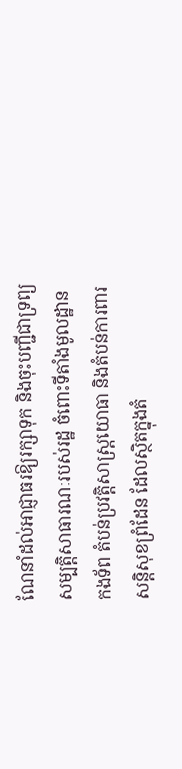ណែនាំដល់អាជ្ញាធរឱ្យរក្សាទុក និងចុះបញ្ជីជាទ្រព្យសម្បត្តិសាធារណៈរបស់រដ្ឋ ចំពោះទីតាំងមូលដ្ឋានកងទ័ព តំបន់ប្រវត្តិសាស្ត្រយោធា និងតំបន់ការពារសន្ដិសុខព្រំដែន ដែលស្ថិតក្នុងតំ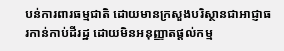បន់ការពារធម្មជាតិ ដោយមានក្រសួងបរិស្ថានជាអាជ្ញាធរកាន់កាប់ដីរដ្ឋ ដោយមិនអនុញ្ញាតផ្ដល់កម្ម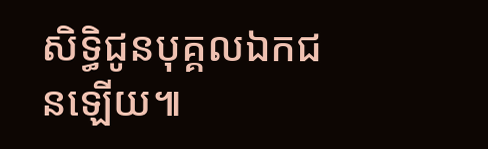សិទ្ធិជូនបុគ្គលឯកជនឡើយ៕